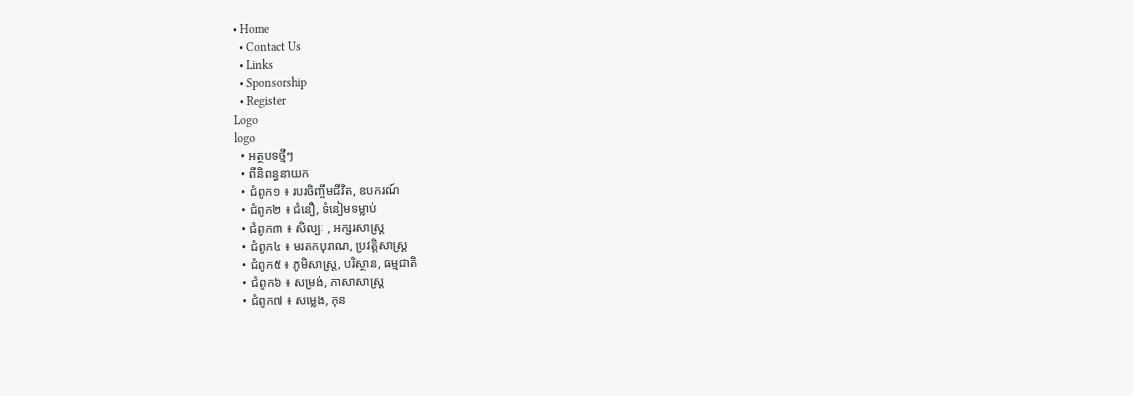• Home
  • Contact Us
  • Links
  • Sponsorship
  • Register
Logo
logo
  • អត្ថបទថ្មីៗ
  • ពីនិពន្ធនាយក
  • ជំពូក១ ៖ របរចិញ្ចឹមជីវិត, ឧបករណ៍
  • ជំពូក២ ៖ ជំនឿ, ទំនៀមទម្លាប់
  • ជំពូក៣ ៖ សិល្បៈ , អក្សរសាស្រ្ត
  • ជំពូក៤ ៖ មរតកបុរាណ, ប្រវត្តិសាស្រ្ត
  • ជំពូក៥ ៖ ភូមិសាស្រ្ត, បរិស្ថាន, ធម្មជាតិ
  • ជំពូក៦ ៖ សម្រង់, ភាសាសាស្រ្ត
  • ជំពូក៧ ៖ សម្លេង, កុន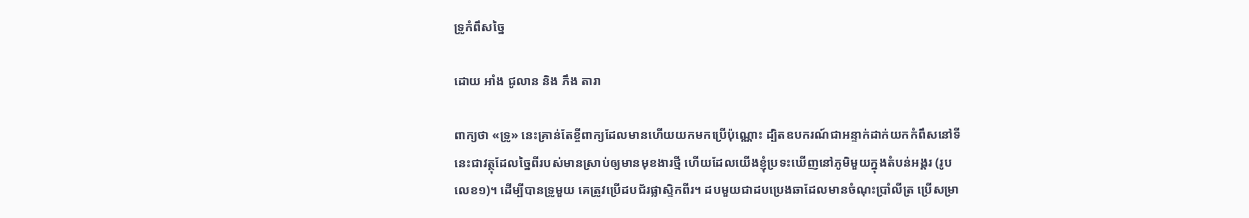ទ្រូកំពឹសច្នៃ

ដោយ អាំង ជូលាន និង ភឹង តារា

ពាក្យថា «ទ្រូ» នេះគ្រាន់តែខ្ចីពាក្យដែលមានហើយយកមកប្រើប៉ុណ្ណោះ ដ្បិតឧបករណ៍ជាអន្ទាក់ដាក់យកកំពឹសនៅទីនេះជាវត្ថុដែលច្នៃពីរបស់មានស្រាប់ឲ្យមានមុខងារថ្មី ហើយដែលយើងខ្ញុំប្រទះឃើញនៅភូមិមួយក្នុងតំបន់អង្គរ (រូបលេខ១)។ ដើម្បីបានទ្រូមួយ គេត្រូវប្រើដបជ័រផ្លាស្ទិកពីរ។ ដបមួយជាដបប្រេងឆាដែលមានចំណុះប្រាំលីត្រ ប្រើសម្រា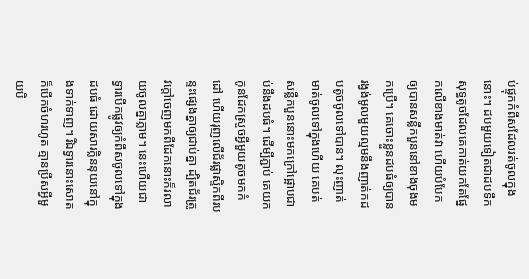ប់ផ្ទុកកំពឹសដែលរត់ចូលក្នុងនោះ។ ដបមួយទៀតជាដបទឹកសុទ្ធតូចដែលគេកាត់យកតែផ្នែកលើខាងមាត់វា ហើយបំបែកឲ្យបានសន្លឹកបួននៅខាងចុងមកប្រើ។ គេចោះខ្លួនដបធំឲ្យបានរង្វង់មូលមួយល្មមនឹងញាត់កដបតូចចូលទៅបាន។ លុះញាត់មាត់ចូលទៅក្នុងហើយ គេបត់សន្លឹកបួននោះមកក្រៅផ្អោបជាប់នឹងដបធំ។ ដើម្បីភ្ជាប់ គេយកកូនដែកស្រួចអ្វីមួយតូចមកកំដៅ ហើយរុញលើជ័រផ្លាស្ទិកពីរបន្ទះផ្សេងគ្នាឲ្យជាប់គ្នា ដ្បិតជ័រត្រូវក្តៅចេញមកពីដែកនោះក៏រលាយចូលគ្នាភ្លាម។ នេះហើយជាទ្វារបើកផ្លូវឲ្យកំពឹសចូលទៅក្នុងដបធំ ដោយសារក្លិននុយនៅក្នុងទាក់ទាញ។ រីឯទ្វារនោះសោតក៏បើកចំហរហូត គ្មានប្រឹសអ្វីមួយបិ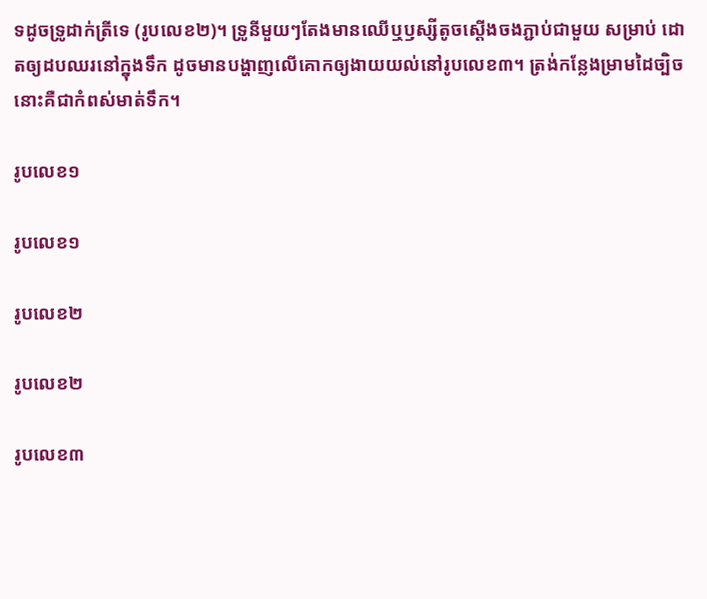ទដូចទ្រូដាក់ត្រីទេ (រូបលេខ២)។ ទ្រូនីមួយៗតែងមានឈើឬឫស្សីតូចស្តើងចងភ្ជាប់ជាមួយ សម្រាប់ ដោតឲ្យដបឈរនៅក្នុងទឹក ដូចមានបង្ហាញលើគោកឲ្យងាយយល់នៅរូបលេខ៣។ ត្រង់កន្លែងម្រាមដៃច្បិចនោះគឺជាកំពស់មាត់ទឹក។

រូបលេខ១

រូបលេខ១

រូបលេខ២

រូបលេខ២

រូបលេខ៣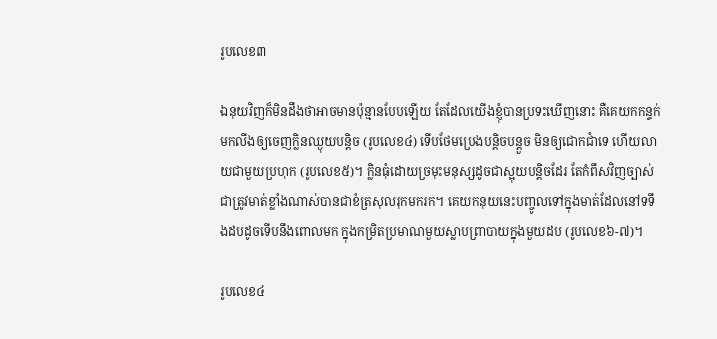រូបលេខ៣

ឯនុយវិញក៏មិនដឹងថាអាចមានប៉ុន្មានបែបឡើយ តែដែលយើងខ្ញុំបានប្រទះឃើញនោះ គឺគេយកកន្ទក់មកលីងឲ្យចេញក្លិនឈ្ងុយបន្តិច (រូបលេខ៤) ទើបថែមប្រេងបន្តិចបន្តួច មិនឲ្យជោកជាំទេ ហើយលាយជាមួយប្រហុក (រូបលេខ៥)។ ក្លិនធុំដោយច្រមុះមនុស្សដូចជាស្អុយបន្តិចដែរ តែកំពឹសវិញច្បាស់ជាត្រូវមាត់ខ្លាំងណាស់បានជាខំត្រសុលរុកមករក។ គេយកនុយនេះបញ្ចូលទៅក្នុងមាត់ដែលនៅទទឹងដបដូចទើបនឹងពោលមក ក្នុងកម្រិតប្រមាណមួយស្លាបព្រាបាយក្នុងមួយដប (រូបលេខ៦-៧)។

រូបលេខ៤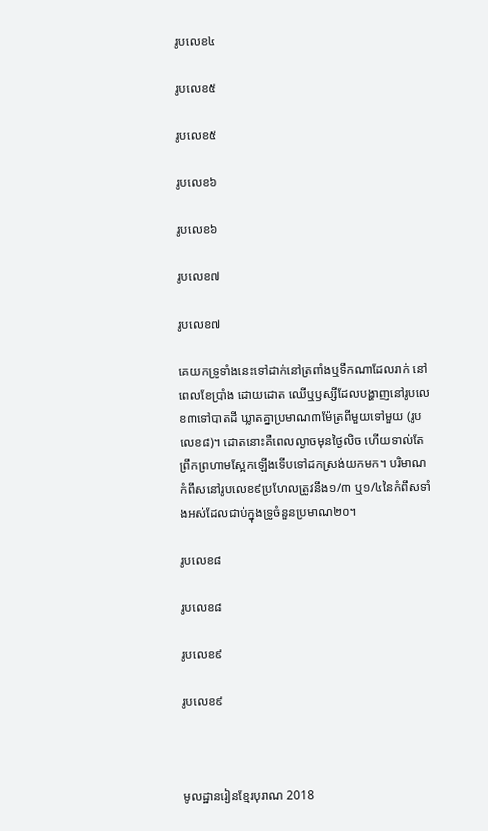រូបលេខ៤

រូបលេខ៥

រូបលេខ៥

រូបលេខ៦

រូបលេខ៦

រូបលេខ៧

រូបលេខ៧

គេយកទ្រូទាំងនេះទៅដាក់នៅត្រពាំងឬទឹកណាដែលរាក់ នៅពេលខែប្រាំង ដោយដោត ឈើឬឫស្សីដែលបង្ហាញនៅរូបលេខ៣ទៅបាតដី ឃ្លាតគ្នាប្រមាណ៣ម៉ែត្រពីមួយទៅមួយ (រូបលេខ៨)។ ដោតនោះគឺពេលល្ងាចមុនថ្ងៃលិច ហើយទាល់តែព្រឹកព្រហាមស្អែកឡើងទើបទៅដកស្រង់យកមក។ បរិមាណកំពឹសនៅរូបលេខ៩ប្រហែលត្រូវនឹង១/៣ ឬ១/៤នៃកំពឹសទាំងអស់ដែលជាប់ក្នុងទ្រូចំនួនប្រមាណ២០។

រូបលេខ៨

រូបលេខ៨

រូបលេខ៩

រូបលេខ៩



មូលដ្ឋានរៀនខ្មែរបុរាណ 2018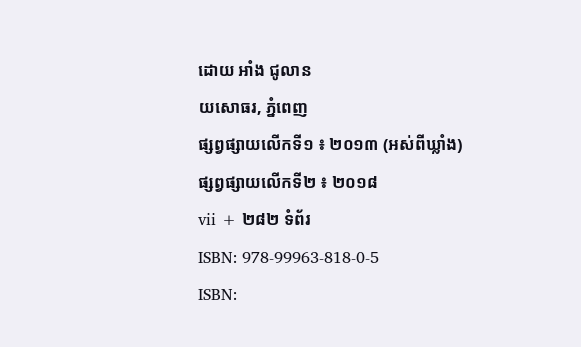ដោយ អាំង ជូលាន
យសោធរ, ភ្នំពេញ
ផ្សព្វផ្សាយលើកទី១ ៖ ២០១៣ (អស់ពីឃ្លាំង)
ផ្សព្វផ្សាយលើកទី២ ៖ ២០១៨
vii + ២៨២ ទំព័រ
ISBN: 978-99963-818-0-5
ISBN: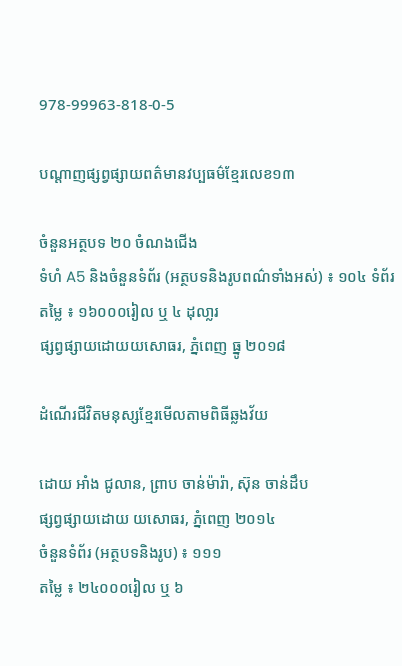978-99963-818-0-5

បណ្តាញផ្សព្វផ្សាយពត៌មានវប្បធម៌ខ្មែរលេខ១៣

ចំនួនអត្ថបទ ២០ ចំណងជើង
ទំហំ A5 និងចំនួនទំព័រ (អត្ថបទនិងរូបពណ៌ទាំងអស់) ៖ ១០៤ ទំព័រ
តម្លៃ ៖ ១៦០០០រៀល ឬ ៤ ដុលា្លរ
ផ្សព្វផ្សាយដោយយសោធរ, ភ្នំពេញ ធ្នូ ២០១៨

ដំណើរជីវិតមនុស្សខ្មែរមើលតាមពិធីឆ្លងវ័យ

ដោយ អាំង ជូលាន, ព្រាប ចាន់ម៉ារ៉ា, ស៊ុន ចាន់ដឹប
ផ្សព្វផ្សាយដោយ យសោធរ, ភ្នំពេញ ២០១៤
ចំនួនទំព័រ (អត្ថបទនិងរូប) ៖ ១១១
តម្លៃ ៖ ២៤០០០រៀល ឬ ៦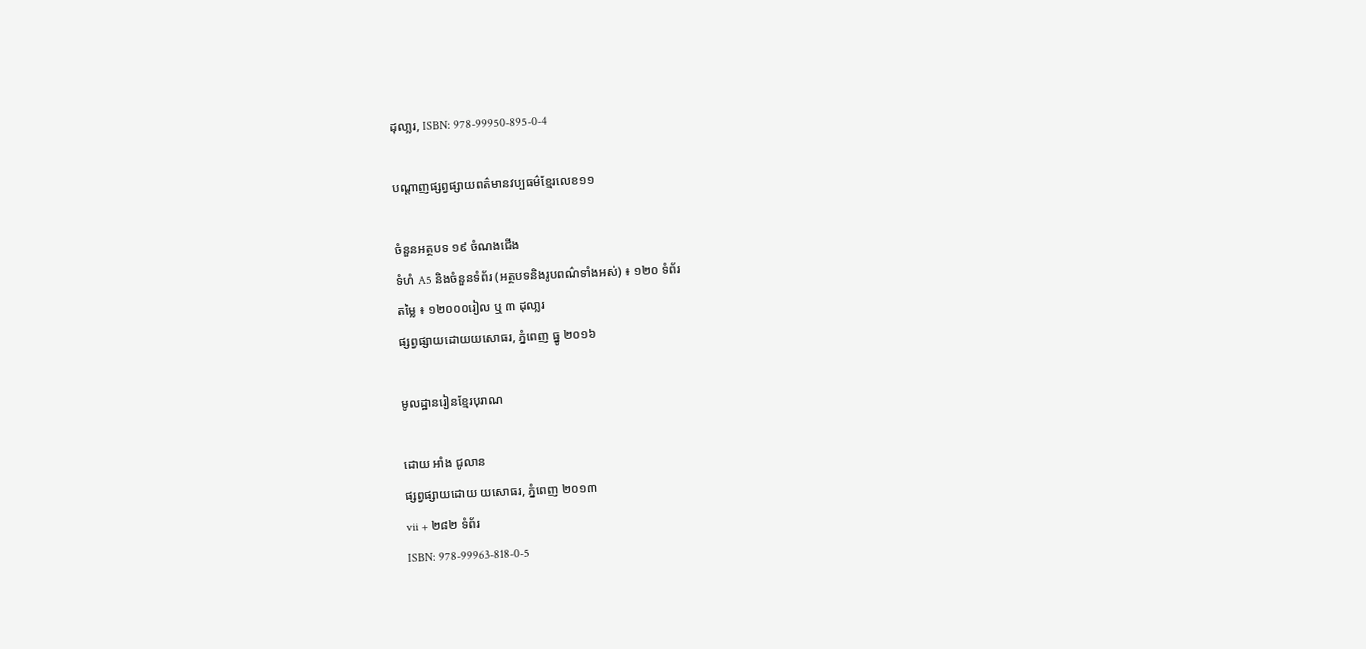ដុលា្លរ, ISBN: 978-99950-895-0-4

បណ្តាញផ្សព្វផ្សាយពត៌មានវប្បធម៌ខ្មែរលេខ១១

ចំនួនអត្ថបទ ១៩ ចំណងជើង
ទំហំ A5 និងចំនួនទំព័រ (អត្ថបទនិងរូបពណ៌ទាំងអស់) ៖ ១២០ ទំព័រ
តម្លៃ ៖ ១២០០០រៀល ឬ ៣ ដុលា្លរ
ផ្សព្វផ្សាយដោយយសោធរ, ភ្នំពេញ ធ្នូ ២០១៦

មូលដ្ឋានរៀនខ្មែរបុរាណ

ដោយ អាំង ជូលាន
ផ្សព្វផ្សាយដោយ យសោធរ, ភ្នំពេញ ២០១៣
vii + ២៨២ ទំព័រ
ISBN: 978-99963-818-0-5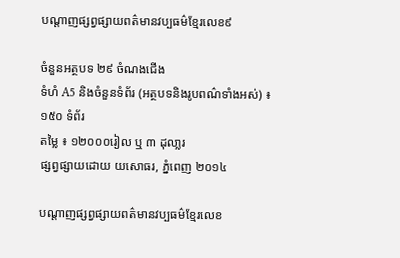បណ្តាញផ្សព្វផ្សាយពត៌មានវប្បធម៌ខ្មែរលេខ៩

ចំនួនអត្ថបទ ២៩ ចំណងជើង
ទំហំ A5 និងចំនួនទំព័រ (អត្ថបទនិងរូបពណ៌ទាំងអស់) ៖ ១៥០ ទំព័រ
តម្លៃ ៖ ១២០០០រៀល ឬ ៣ ដុលា្លរ
ផ្សព្វផ្សាយដោយ យសោធរ, ភ្នំពេញ ២០១៤

បណ្តាញផ្សព្វផ្សាយពត៌មានវប្បធម៌ខ្មែរលេខ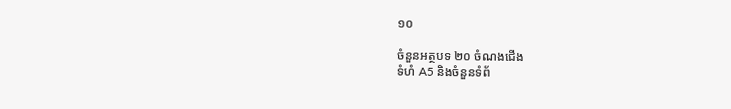១០

ចំនួនអត្ថបទ ២០ ចំណងជើង
ទំហំ A5 និងចំនួនទំព័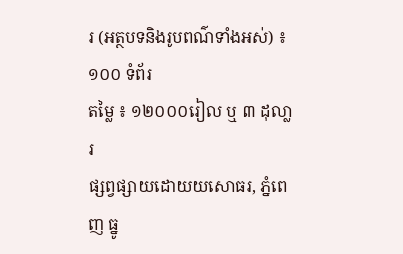រ (អត្ថបទនិងរូបពណ៌ទាំងអស់) ៖ ១០០ ទំព័រ
តម្លៃ ៖ ១២០០០រៀល ឬ ៣ ដុលា្លរ
ផ្សព្វផ្សាយដោយយសោធរ, ភ្នំពេញ ធ្នូ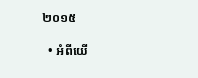២០១៥

  • អំពីយើ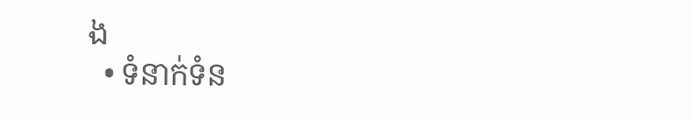ង
  • ទំនាក់ទំន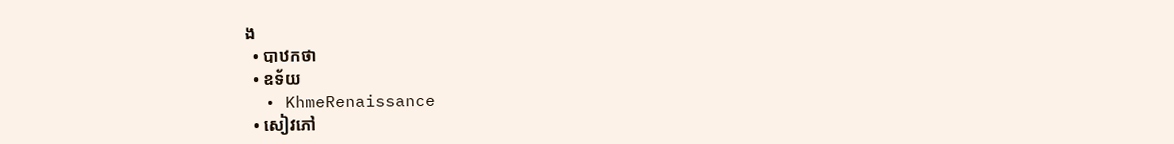ង
  • បាឋកថា
  • ឧទ័យ
  • KhmeRenaissance
  • សៀវភៅ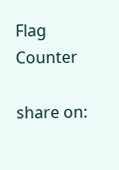Flag Counter

share on: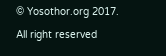© Yosothor.org 2017. All right reserved